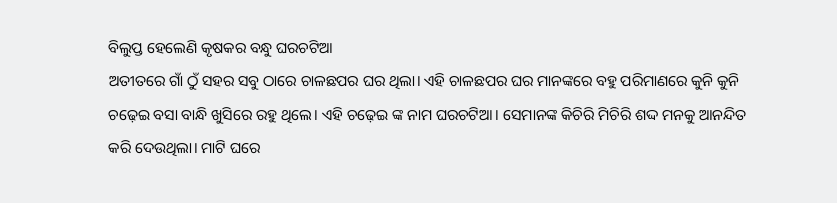ବିଲୁପ୍ତ ହେଲେଣି କୃଷକର ବନ୍ଧୁ ଘରଚଟିଆ
ଅତୀତରେ ଗାଁ ଠୁଁ ସହର ସବୁ ଠାରେ ଚାଳଛପର ଘର ଥିଲା। ଏହି ଚାଳଛପର ଘର ମାନଙ୍କରେ ବହୁ ପରିମାଣରେ କୁନି କୁନି ଚଢ଼େଇ ବସା ବାନ୍ଧି ଖୁସିରେ ରହୁ ଥିଲେ। ଏହି ଚଢ଼େଇ ଙ୍କ ନାମ ଘରଚଟିଆ। ସେମାନଙ୍କ କିଚିରି ମିଚିରି ଶଦ୍ଦ ମନକୁ ଆନନ୍ଦିତ କରି ଦେଉଥିଲା। ମାଟି ଘରେ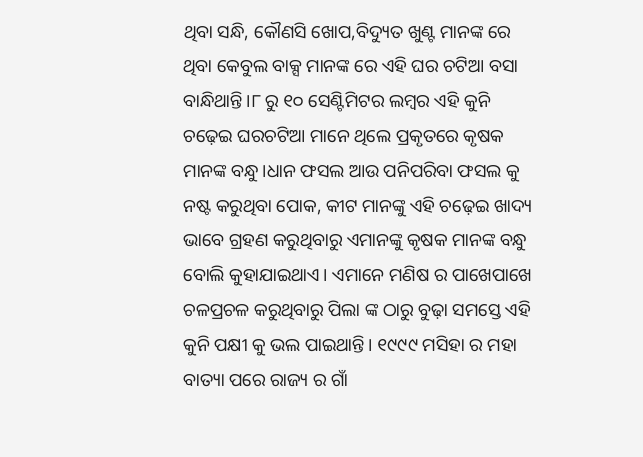ଥିବା ସନ୍ଧି, କୌଣସି ଖୋପ,ବିଦ୍ୟୁତ ଖୁଣ୍ଟ ମାନଙ୍କ ରେ ଥିବା କେବୁଲ ବାକ୍ସ ମାନଙ୍କ ରେ ଏହି ଘର ଚଟିଆ ବସା ବାନ୍ଧିଥାନ୍ତି।୮ ରୁ ୧୦ ସେଣ୍ଟିମିଟର ଲମ୍ବର ଏହି କୁନି ଚଢ଼େଇ ଘରଚଟିଆ ମାନେ ଥିଲେ ପ୍ରକୃତରେ କୃଷକ ମାନଙ୍କ ବନ୍ଧୁ।ଧାନ ଫସଲ ଆଉ ପନିପରିବା ଫସଲ କୁ ନଷ୍ଟ କରୁଥିବା ପୋକ, କୀଟ ମାନଙ୍କୁ ଏହି ଚଢ଼େଇ ଖାଦ୍ୟ ଭାବେ ଗ୍ରହଣ କରୁଥିବାରୁ ଏମାନଙ୍କୁ କୃଷକ ମାନଙ୍କ ବନ୍ଧୁ ବୋଲି କୁହାଯାଇଥାଏ। ଏମାନେ ମଣିଷ ର ପାଖେପାଖେ ଚଳପ୍ରଚଳ କରୁଥିବାରୁ ପିଲା ଙ୍କ ଠାରୁ ବୁଢ଼ା ସମସ୍ତେ ଏହି କୁନି ପକ୍ଷୀ କୁ ଭଲ ପାଇଥାନ୍ତି। ୧୯୯୯ ମସିହା ର ମହା ବାତ୍ୟା ପରେ ରାଜ୍ୟ ର ଗାଁ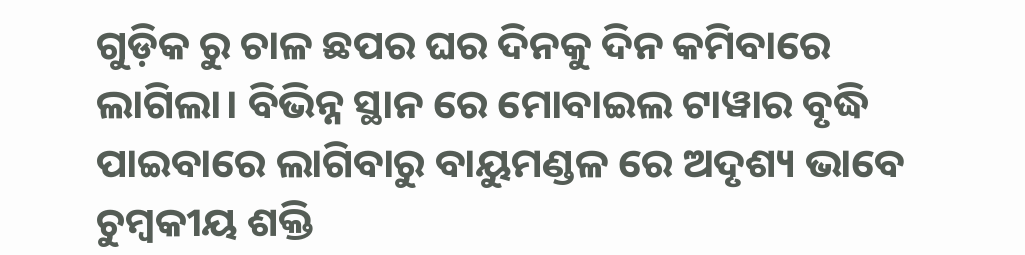ଗୁଡ଼ିକ ରୁ ଚାଳ ଛପର ଘର ଦିନକୁ ଦିନ କମିବାରେ ଲାଗିଲା। ବିଭିନ୍ନ ସ୍ଥାନ ରେ ମୋବାଇଲ ଟାୱାର ବୃଦ୍ଧି ପାଇବାରେ ଲାଗିବାରୁ ବାୟୁମଣ୍ଡଳ ରେ ଅଦୃଶ୍ୟ ଭାବେ ଚୁମ୍ବକୀୟ ଶକ୍ତି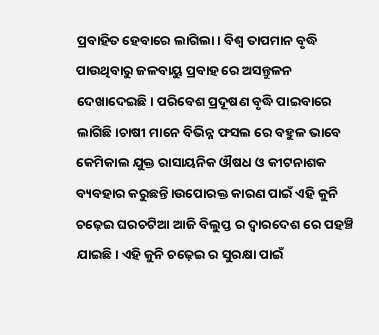ପ୍ରବାହିତ ହେବାରେ ଲାଗିଲା। ବିଶ୍ଵ ତାପମାନ ବୃଦ୍ଧି ପାଉଥିବାରୁ ଜଳବାୟୁ ପ୍ରବାହ ରେ ଅସନ୍ତୁଳନ ଦେଖାଦେଇଛି। ପରିବେଶ ପ୍ରଦୂଷଣ ବୃଦ୍ଧି ପାଇବାରେ ଲାଗିଛି।ଚାଷୀ ମାନେ ବିଭିନ୍ନ ଫସଲ ରେ ବହୁଳ ଭାବେ କେମିକାଲ ଯୁକ୍ତ ରାସାୟନିକ ଔଷଧ ଓ କୀଟନାଶକ ବ୍ୟବହାର କରୁଛନ୍ତି।ଉପୋରକ୍ତ କାରଣ ପାଇଁ ଏହି କୁନି ଚଢ଼େଇ ଘରଚଟିଆ ଆଜି ବିଲୁପ୍ତ ର ଦ୍ଵାରଦେଶ ରେ ପହଞ୍ଚି ଯାଇଛି। ଏହି କୁନି ଚଢ଼େଇ ର ସୁରକ୍ଷା ପାଇଁ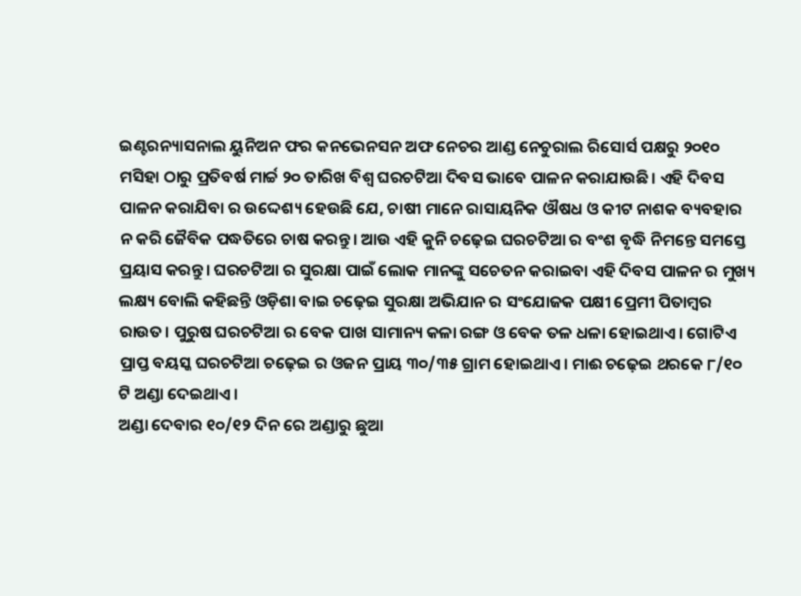ଇଣ୍ଟରନ୍ୟାସନାଲ ୟୁନିଅନ ଫର କନଭେନସନ ଅଫ ନେଚର ଆଣ୍ଡ ନେଚୁରାଲ ରିସୋର୍ସ ପକ୍ଷରୁ ୨୦୧୦ ମସିହା ଠାରୁ ପ୍ରତିବର୍ଷ ମାର୍ଚ୍ଚ ୨୦ ତାରିଖ ବିଶ୍ଵ ଘରଚଟିଆ ଦିବସ ଭାବେ ପାଳନ କରାଯାଉଛି। ଏହି ଦିବସ ପାଳନ କରାଯିବା ର ଉଦ୍ଦେଶ୍ୟ ହେଉଛି ଯେ, ଚାଷୀ ମାନେ ରାସାୟନିକ ଔଷଧ ଓ କୀଟ ନାଶକ ବ୍ୟବହାର ନ କରି ଜୈବିକ ପଦ୍ଧତିରେ ଚାଷ କରନ୍ତୁ। ଆଉ ଏହି କୁନି ଚଢ଼େଇ ଘରଚଟିଆ ର ବଂଶ ବୃଦ୍ଧି ନିମନ୍ତେ ସମସ୍ତେ ପ୍ରୟାସ କରନ୍ତୁ। ଘରଚଟିଆ ର ସୁରକ୍ଷା ପାଇଁ ଲୋକ ମାନଙ୍କୁ ସଚେତନ କରାଇବା ଏହି ଦିବସ ପାଳନ ର ମୁଖ୍ୟ ଲକ୍ଷ୍ୟ ବୋଲି କହିଛନ୍ତି ଓଡ଼ିଶା ବାଇ ଚଢ଼େଇ ସୁରକ୍ଷା ଅଭିଯାନ ର ସଂଯୋଜକ ପକ୍ଷୀ ପ୍ରେମୀ ପିତାମ୍ବର ରାଉତ। ପୁରୁଷ ଘରଚଟିଆ ର ବେକ ପାଖ ସାମାନ୍ୟ କଳା ରଙ୍ଗ ଓ ବେକ ତଳ ଧଳା ହୋଇଥାଏ। ଗୋଟିଏ ପ୍ରାପ୍ତ ବୟସ୍କ ଘରଚଟିଆ ଚଢ଼େଇ ର ଓଜନ ପ୍ରାୟ ୩୦/୩୫ ଗ୍ରାମ ହୋଇଥାଏ। ମାଈ ଚଢ଼େଇ ଥରକେ ୮/୧୦ ଟି ଅଣ୍ଡା ଦେଇଥାଏ।
ଅଣ୍ଡା ଦେବାର ୧୦/୧୨ ଦିନ ରେ ଅଣ୍ଡାରୁ ଛୁଆ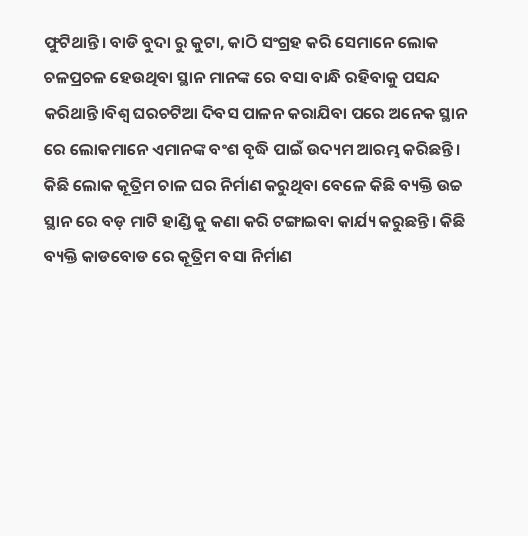ଫୁଟିଥାନ୍ତି। ବାଡି ବୁଦା ରୁ କୁଟା, କାଠି ସଂଗ୍ରହ କରି ସେମାନେ ଲୋକ ଚଳପ୍ରଚଳ ହେଉଥିବା ସ୍ଥାନ ମାନଙ୍କ ରେ ବସା ବାନ୍ଧି ରହିବାକୁ ପସନ୍ଦ କରିଥାନ୍ତି।ବିଶ୍ବ ଘରଚଟିଆ ଦିବସ ପାଳନ କରାଯିବା ପରେ ଅନେକ ସ୍ଥାନ ରେ ଲୋକମାନେ ଏମାନଙ୍କ ବଂଶ ବୃଦ୍ଧି ପାଇଁ ଉଦ୍ୟମ ଆରମ୍ଭ କରିଛନ୍ତି। କିଛି ଲୋକ କୂତ୍ରିମ ଚାଳ ଘର ନିର୍ମାଣ କରୁଥିବା ବେଳେ କିଛି ବ୍ୟକ୍ତି ଉଚ୍ଚ ସ୍ଥାନ ରେ ବଡ଼ ମାଟି ହାଣ୍ଡି କୁ କଣା କରି ଟଙ୍ଗାଇବା କାର୍ଯ୍ୟ କରୁଛନ୍ତି। କିଛି ବ୍ୟକ୍ତି କାଡବୋଡ ରେ କୂତ୍ରିମ ବସା ନିର୍ମାଣ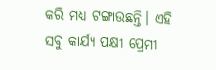କରି ମଧ୍ୟ ଟଙ୍ଗାଉଛନ୍ତି। ଏହି ସବୁ କାର୍ଯ୍ୟ ପକ୍ଷୀ ପ୍ରେମୀ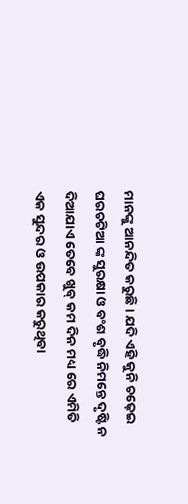ମାନଙ୍କୁ ଆନନ୍ଦିତ କରୁଛି। ଯଦି ଏହି କୁନି ଚଢ଼େଇ ଘରଚଟିଆ ଙ୍କ ସୁରକ୍ଷା ଓ ବଂଶ ବୃଦ୍ଧି ନିମନ୍ତେ ଦୃଷ୍ଟି ନ ଦିଆଯାଏ ତେବେ ଖୁବ୍ କମ ଦିନ ମଧ୍ୟ ରେ ଏମିତି ଏକ ସୁନ୍ଦର ଓ ଉପକାର କରୁଥିବା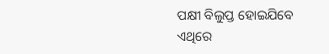ପକ୍ଷୀ ବିଲୁପ୍ତ ହୋଇଯିବେ ଏଥିରେ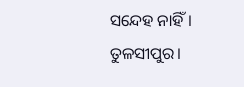ସନ୍ଦେହ ନାହିଁ।
ତୁଳସୀପୁର।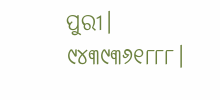ପୁରୀ।
୯୪୩୯୩୬୧୮୮୮।